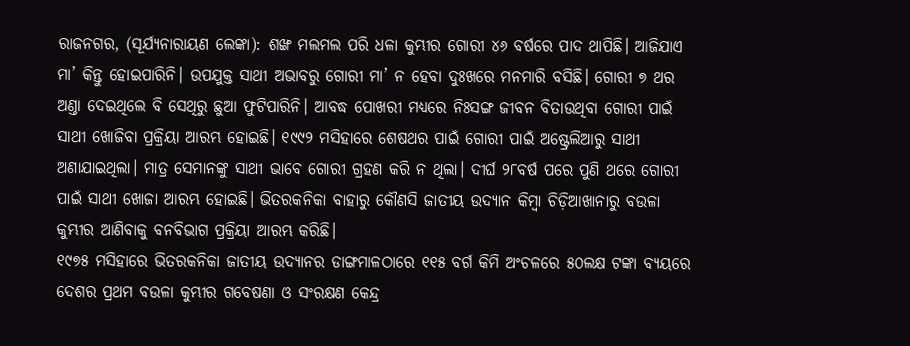ରାଜନଗର, (ସୂର୍ଯ୍ୟନାରାୟଣ ଲେଙ୍କା): ଶଙ୍ଖ ମଲମଲ ପରି ଧଳା କୁମ୍ଭୀର ଗୋରୀ ୪୬ ବର୍ଷରେ ପାଦ ଥାପିଛି। ଆଜିଯାଏ ମା’ କିନ୍ତୁ ହୋଇପାରିନି। ଉପଯୁକ୍ତ ସାଥୀ ଅଭାବରୁ ଗୋରୀ ମା’ ନ ହେବା ଦୁଃଖରେ ମନମାରି ବସିଛି। ଗୋରୀ ୭ ଥର ଅଣ୍ତା ଦେଇଥିଲେ ବି ସେଥିରୁ ଛୁଆ ଫୁଟିପାରିନି। ଆବଦ୍ଧ ପୋଖରୀ ମଧ୍ୟରେ ନିଃସଙ୍ଗ ଜୀବନ ବିତାଉଥିବା ଗୋରୀ ପାଇଁ ସାଥୀ ଖୋଜିବା ପ୍ରକ୍ରିୟା ଆରମ୍ଭ ହୋଇଛି। ୧୯୯୨ ମସିହାରେ ଶେଷଥର ପାଇଁ ଗୋରୀ ପାଇଁ ଅଷ୍ଟ୍ରେଲିଆରୁ ସାଥୀ ଅଣାଯାଇଥିଲା। ମାତ୍ର ସେମାନଙ୍କୁ ସାଥୀ ଭାବେ ଗୋରୀ ଗ୍ରହଣ କରି ନ ଥିଲା। ଦୀର୍ଘ ୨୮ବର୍ଷ ପରେ ପୁଣି ଥରେ ଗୋରୀ ପାଇଁ ସାଥୀ ଖୋଜା ଆରମ୍ଭ ହୋଇଛି। ଭିତରକନିକା ବାହାରୁ କୌଣସି ଜାତୀୟ ଉଦ୍ୟାନ କିମ୍ବା ଚିଡ଼ିଆଖାନାରୁ ବଉଳା କୁମ୍ଭୀର ଆଣିବାକୁ ବନବିଭାଗ ପ୍ରକ୍ରିୟା ଆରମ୍ଭ କରିଛି।
୧୯୭୫ ମସିହାରେ ଭିତରକନିକା ଜାତୀୟ ଉଦ୍ୟାନର ଡାଙ୍ଗମାଳଠାରେ ୧୧୫ ବର୍ଗ କିମି ଅଂଚଳରେ ୫୦ଲକ୍ଷ ଟଙ୍କା ବ୍ୟୟରେ ଦେଶର ପ୍ରଥମ ବଉଳା କୁମ୍ଭୀର ଗବେଷଣା ଓ ସଂରକ୍ଷଣ କେନ୍ଦ୍ର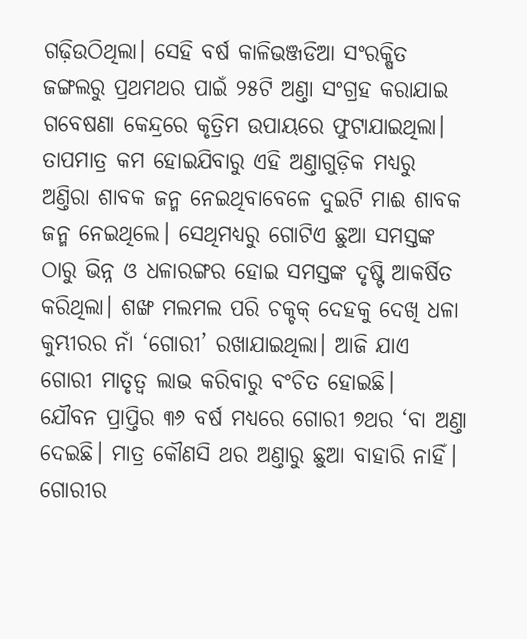ଗଢ଼ିଉଠିଥିଲା। ସେହି ବର୍ଷ କାଳିଭଞ୍ଜଡିଆ ସଂରକ୍ଷିତ ଜଙ୍ଗଲରୁ ପ୍ରଥମଥର ପାଇଁ ୨୫ଟି ଅଣ୍ତା ସଂଗ୍ରହ କରାଯାଇ ଗବେଷଣା କେନ୍ଦ୍ରରେ କୃତ୍ରିମ ଉପାୟରେ ଫୁଟାଯାଇଥିଲା। ତାପମାତ୍ର କମ ହୋଇଯିବାରୁ ଏହି ଅଣ୍ତାଗୁଡ଼ିକ ମଧ୍ୟରୁ ଅଣ୍ତିରା ଶାବକ ଜନ୍ମ ନେଇଥିବାବେଳେ ଦୁଇଟି ମାଈ ଶାବକ ଜନ୍ମ ନେଇଥିଲେ। ସେଥିମଧ୍ୟରୁ ଗୋଟିଏ ଛୁଆ ସମସ୍ତଙ୍କ ଠାରୁ ଭିନ୍ନ ଓ ଧଳାରଙ୍ଗର ହୋଇ ସମସ୍ତଙ୍କ ଦୃଷ୍ଟି ଆକର୍ଷିତ କରିଥିଲା। ଶଙ୍ଖ ମଲମଲ ପରି ଚକ୍ଚକ୍ ଦେହକୁ ଦେଖି ଧଳା କୁମ୍ଭୀରର ନାଁ ‘ଗୋରୀ’ ରଖାଯାଇଥିଲା। ଆଜି ଯାଏ ଗୋରୀ ମାତୃତ୍ବ ଲାଭ କରିବାରୁ ବଂଚିତ ହୋଇଛି।
ଯୌବନ ପ୍ରାପ୍ତିର ୩୬ ବର୍ଷ ମଧ୍ୟରେ ଗୋରୀ ୭ଥର ‘ବା ଅଣ୍ତା ଦେଇଛି। ମାତ୍ର କୌଣସି ଥର ଅଣ୍ତାରୁ ଛୁଆ ବାହାରି ନାହିଁ। ଗୋରୀର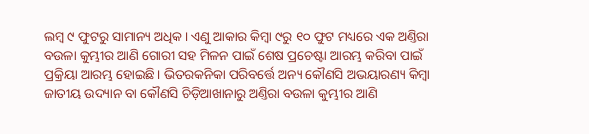ଲମ୍ବ ୯ ଫୁଟରୁ ସାମାନ୍ୟ ଅଧିକ। ଏଣୁ ଆକାର କିମ୍ବା ୯ରୁ ୧୦ ଫୁଟ ମଧ୍ୟରେ ଏକ ଅଣ୍ତିରା ବଉଳା କୁମ୍ଭୀର ଆଣି ଗୋରୀ ସହ ମିଳନ ପାଇଁ ଶେଷ ପ୍ରଚେଷ୍ଟା ଆରମ୍ଭ କରିବା ପାଇଁ ପ୍ରକ୍ରିୟା ଆରମ୍ଭ ହୋଇଛି। ଭିତରକନିକା ପରିବର୍ତ୍ତେ ଅନ୍ୟ କୌଣସି ଅଭୟାରଣ୍ୟ କିମ୍ବା ଜାତୀୟ ଉଦ୍ୟାନ ବା କୌଣସି ଚିଡ଼ିଆଖାନାରୁ ଅଣ୍ତିରା ବଉଳା କୁମ୍ଭୀର ଆଣି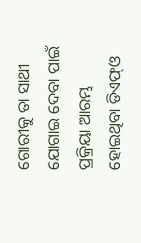ଗୋରୀକୁ ତା ସାଥୀ ଯୋଗାଇ ଦେବା ପାଇଁ ପ୍ରକ୍ରିୟା ଆରମ୍ଭ ହୋଇଥିବା ଡିଏଫ୍ଓ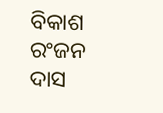ବିକାଶ ରଂଜନ ଦାସ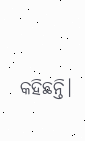କହିଛନ୍ତି।